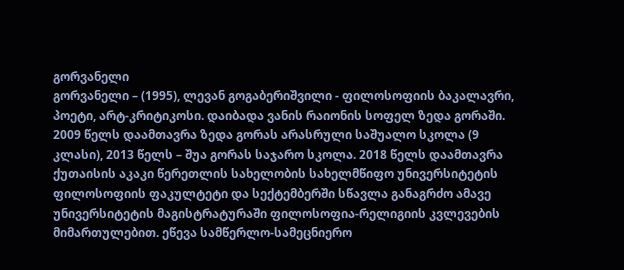გორვანელი
გორვანელი – (1995), ლევან გოგაბერიშვილი - ფილოსოფიის ბაკალავრი, პოეტი, არტ-კრიტიკოსი. დაიბადა ვანის რაიონის სოფელ ზედა გორაში. 2009 წელს დაამთავრა ზედა გორას არასრული საშუალო სკოლა (9 კლასი), 2013 წელს – შუა გორას საჯარო სკოლა. 2018 წელს დაამთავრა ქუთაისის აკაკი წერეთლის სახელობის სახელმწიფო უნივერსიტეტის ფილოსოფიის ფაკულტეტი და სექტემბერში სწავლა განაგრძო ამავე უნივერსიტეტის მაგისტრატურაში ფილოსოფია-რელიგიის კვლევების მიმართულებით. ეწევა სამწერლო-სამეცნიერო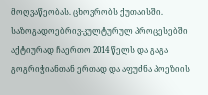მოღვაწეობას. ცხოვრობს ქუთაისში. საზოგადოებრივ-კულტურულ პროცესებში აქტიურად ჩაერთო 2014 წელს და გაგა გოგრიჭიანთან ერთად და აფუძნა პოეზიის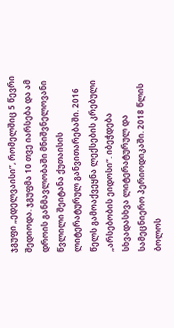ჯგუფი „ედელვაისი”, რომელშიც 5 წევრი შედიოდა. ჯგუფმა 10 თვე იარსება და ამ დროის განმავლობაში მნიშვნელოვანი წვლილი შეიტანა ქუთაისის ლიტერატურულ განვითარებაში. 2016 წელს გამოაქვეყნა ლექსების კრებული „არსებობის ეიდოსი“. იბეჭდება სხვადასხვა ლიტერატურულ და სამეცნიერო პერიოდიკაში. 2018 წლის ბოლოს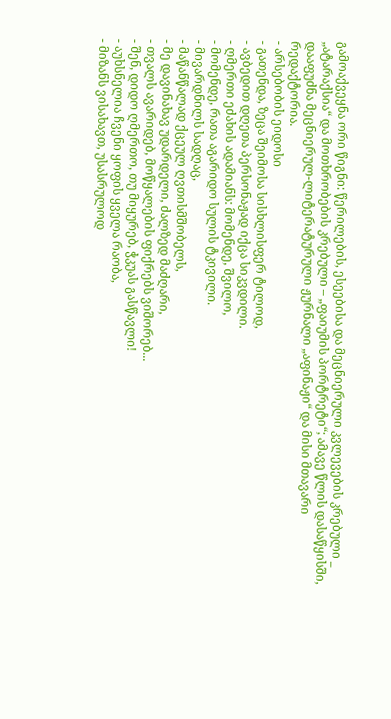გამოაქვეყნა ორი წიგნი: წერილების, ესეებისა და მეცნიერული კვლევების კრებული _ „ატარაქსია“ და მოთხრობების კრებული – „ფაიუმის პორტრეტი“; ამავე წლის დასაწყისში, დააფუძნა მეცნიერულ-ლიტერატურული ჟურნალი „აფინაჟი“ და მისი მთავარი რედაქტორია.
- არსებობის ეიდოსი
- გათენდა, ზეცა შეიმოსა სისხლისფერ ტილოდ,
- ავბედით დღეთა პერსონაჟად იქცა სიკვდილი.
- ღმერთი ეძახის ადამიანს: მომენდე, შვილო,
- მომენდე, რათა აგარიდო სულის ტკივილი.
- მივარდნილს სადღაც,
- მაწანწალად ქცეულ ღვთისმშობელს,
- მე დავინახავ უდარდელი, ძალზედ მაძღარი,
- თვალს ავარიდებ, მოწყალების ფიქრებს ვიშორებ...
- შენ, დიდო ღმერთო, თუ მიყურებ, ჭკუას გასწავლი!
- აუხსნელია ჩვენი ყოფის ყველა რაობა,
- მიზანს ვისახავთ, უსასრულოდ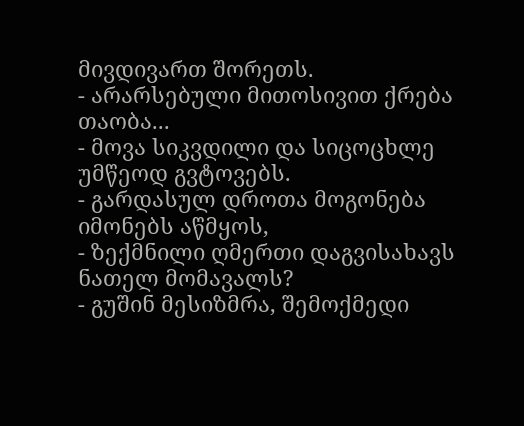მივდივართ შორეთს.
- არარსებული მითოსივით ქრება თაობა...
- მოვა სიკვდილი და სიცოცხლე უმწეოდ გვტოვებს.
- გარდასულ დროთა მოგონება იმონებს აწმყოს,
- ზექმნილი ღმერთი დაგვისახავს ნათელ მომავალს?
- გუშინ მესიზმრა, შემოქმედი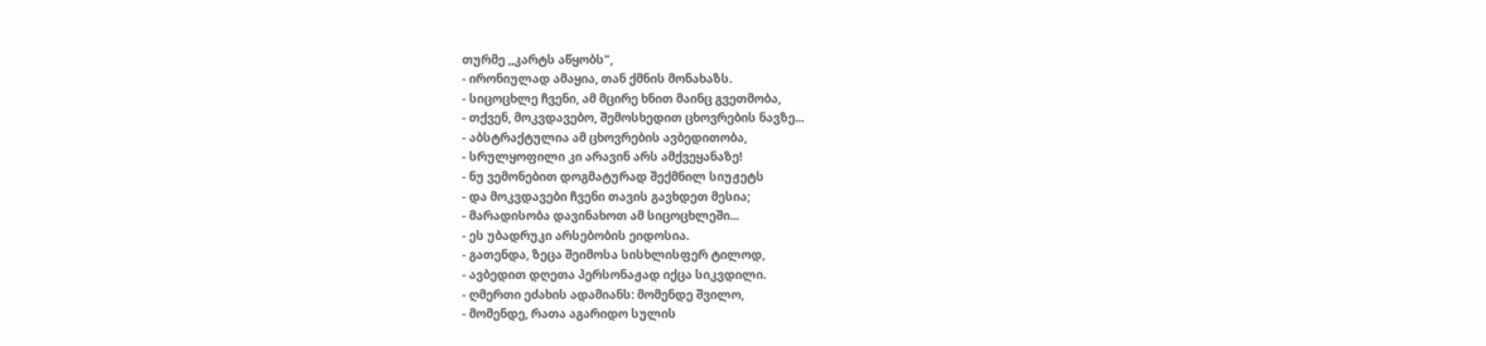თურმე ,,კარტს აწყობს",
- ირონიულად ამაყია, თან ქმნის მონახაზს.
- სიცოცხლე ჩვენი, ამ მცირე ხნით მაინც გვეთმობა,
- თქვენ, მოკვდავებო, შემოსხედით ცხოვრების ნავზე...
- აბსტრაქტულია ამ ცხოვრების ავბედითობა,
- სრულყოფილი კი არავინ არს ამქვეყანაზე!
- ნუ ვემონებით დოგმატურად შექმნილ სიუჟეტს
- და მოკვდავები ჩვენი თავის გავხდეთ მესია;
- მარადისობა დავინახოთ ამ სიცოცხლეში...
- ეს უბადრუკი არსებობის ეიდოსია.
- გათენდა, ზეცა შეიმოსა სისხლისფერ ტილოდ,
- ავბედით დღეთა პერსონაჟად იქცა სიკვდილი.
- ღმერთი ეძახის ადამიანს: მომენდე შვილო,
- მომენდე, რათა აგარიდო სულის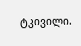ტკივილი.